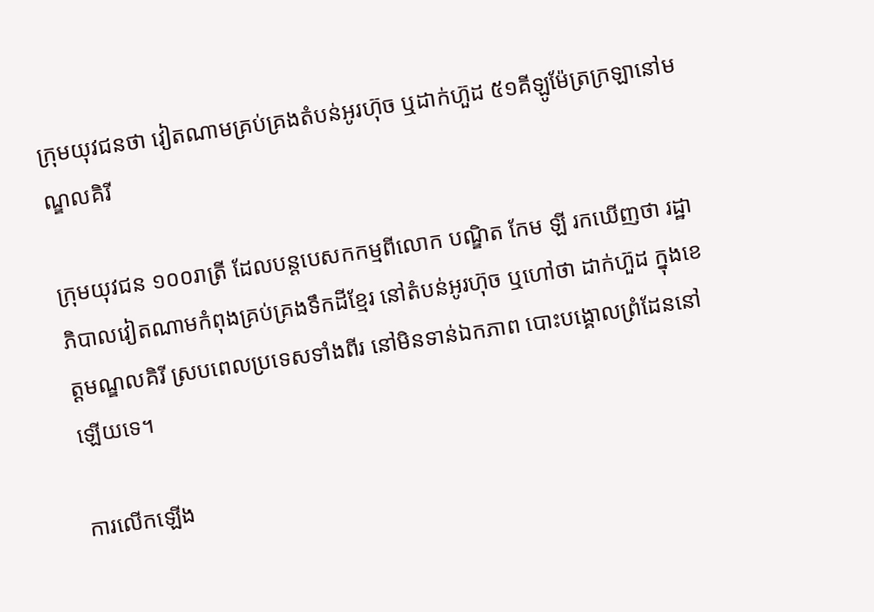ក្រុមយុវជនថា វៀតណាមគ្រប់គ្រងតំបន់អូរហ៊ុច ឬដាក់ហ៊ួដ ៥១គីឡូម៉ែត្រក្រឡានៅមណ្ឌលគិរី

ក្រុមយុវជន ១០០រាត្រី ដែលបន្តបេសកកម្មពីលោក បណ្ឌិត កែម ឡី រកឃើញថា រដ្ឋាភិបាលវៀតណាមកំពុងគ្រប់គ្រងទឹកដីខ្មែរ នៅតំបន់អូរហ៊ុច ឬហៅថា ដាក់ហ៊ួដ ក្នុងខេត្តមណ្ឌលគិរី ស្របពេលប្រទេសទាំងពីរ នៅមិនទាន់ឯកភាព បោះបង្គោលព្រំដែននៅឡើយទេ។

ការលើកឡើង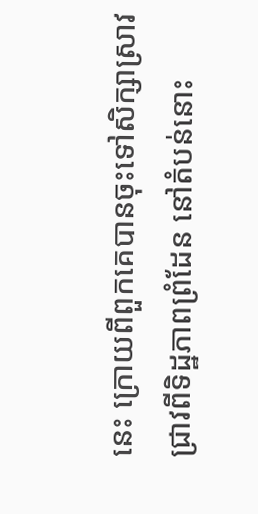នេះ ក្រោយពីពួកគេបានចុះទៅសិក្សាស្រាវជ្រាវពីទិដ្ឋភាពព្រំដែន នៅតំបន់នោះ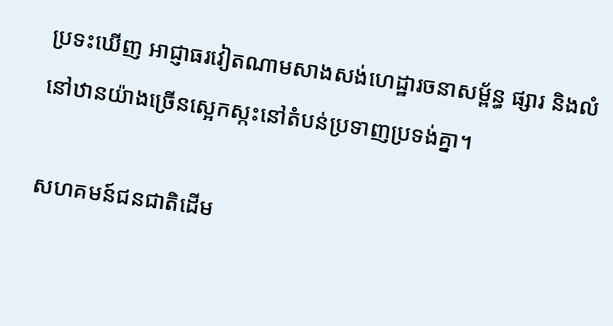ប្រទះឃើញ អាជ្ញាធរវៀតណាមសាងសង់ហេដ្ឋារចនាសម្ព័ន្ធ ផ្សារ និងលំនៅឋានយ៉ាងច្រើនស្អេកស្កះនៅតំបន់ប្រទាញប្រទង់គ្នា។

សហគមន៍ជនជាតិដើម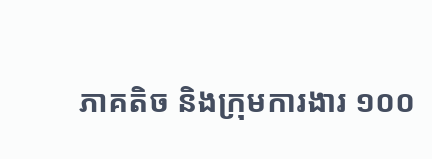ភាគតិច និងក្រុមការងារ ១០០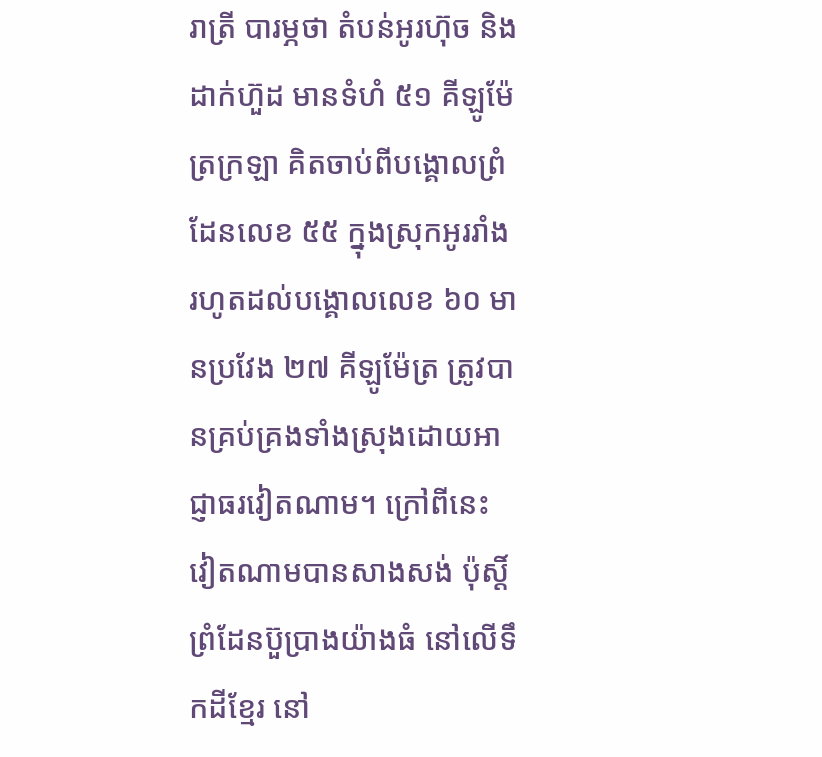រាត្រី បារម្ភថា តំបន់អូរហ៊ុច និងដាក់ហ៊ួដ មានទំហំ ៥១ គីឡូម៉ែត្រក្រឡា គិតចាប់ពីបង្គោលព្រំដែនលេខ ៥៥ ក្នុងស្រុកអូររាំង រហូតដល់បង្គោលលេខ ៦០ មានប្រវែង ២៧ គីឡូម៉ែត្រ ត្រូវបានគ្រប់គ្រងទាំងស្រុងដោយអាជ្ញាធរវៀតណាម។ ក្រៅពីនេះ វៀតណាមបានសាងសង់ ប៉ុស្តិ៍ព្រំដែនប៊ួប្រាងយ៉ាងធំ នៅលើទឹកដីខ្មែរ នៅ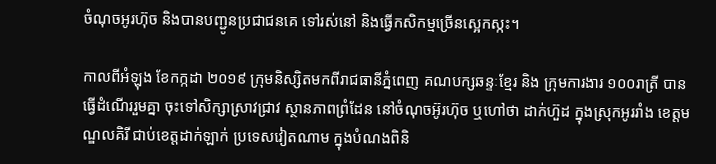ចំណុចអូរហ៊ុច និងបានបញ្ជូនប្រជាជនគេ ទៅរស់នៅ និងធ្វើកសិកម្មច្រើនស្អេកស្កះ។

កាលពីអំឡុង ខែកក្កដា ២០១៩ ក្រុមនិស្សិតមកពីរាជធានីភ្នំពេញ គណបក្សឆន្ទៈខ្មែរ និង ក្រុមការងារ ១០០រាត្រី បានធ្វើដំណើររួមគ្នា ចុះទៅសិក្សាស្រាវជ្រាវ ស្ថានភាពព្រំដែន នៅចំណុចអ៊ូរហ៊ុច ឬហៅថា ដាក់ហ៊ួដ ក្នុងស្រុកអូររាំង ខេត្តមណ្ឌលគិរី ជាប់ខេត្តដាក់ឡាក់ ប្រទេសវៀតណាម ក្នុងបំណងពិនិ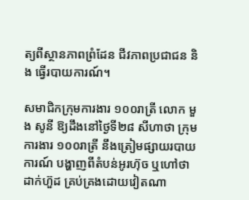ត្យពីស្ថានភាពព្រំដែន ជីវភាពប្រជាជន និង ធ្វើរបាយការណ៍។

សមាជិកក្រុមការងារ ១០០រាត្រី លោក មួង សូនី ឱ្យដឹងនៅថ្ងៃទី២៨ សីហាថា ក្រុមការងារ ១០០រាត្រី នឹងត្រៀមផ្សាយរបាយការណ៍ បង្ហាញពីតំបន់អូរហ៊ុច ឬហៅថា ដាក់ហ៊ួដ គ្រប់គ្រងដោយវៀតណា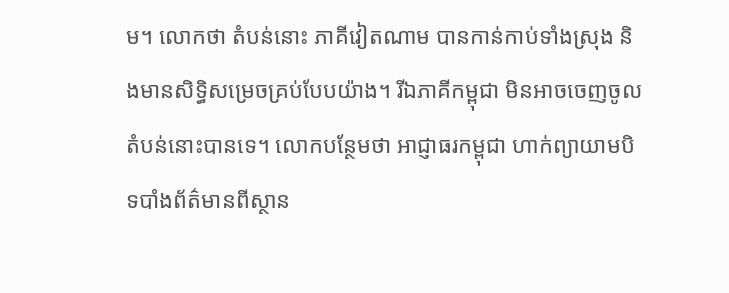ម។ លោកថា តំបន់នោះ ភាគីវៀតណាម បានកាន់កាប់ទាំងស្រុង និងមានសិទ្ធិសម្រេចគ្រប់បែបយ៉ាង។ រីឯភាគីកម្ពុជា មិនអាចចេញចូលតំបន់នោះបានទេ។ លោកបន្ថែមថា អាជ្ញាធរកម្ពុជា ហាក់ព្យាយាមបិទបាំងព័ត៌មានពីស្ថាន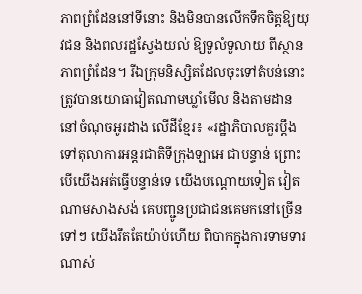ភាពព្រំដែននៅទីនោះ និងមិនបានលើកទឹកចិត្តឱ្យយុវជន និងពលរដ្ឋស្វែងយល់ ឱ្យទូលំទូលាយ ពីស្ថានភាពព្រំដែន។ រីឯក្រុមនិស្សិតដែលចុះទៅតំបន់នោះ ត្រូវបានយោធាវៀតណាមឃ្លាំមើល និងតាមដាននៅចំណុចអូរដាង លើដីខ្មែរ៖ «រដ្ឋាភិបាលគួរប្ដឹងទៅតុលាការអន្តរជាតិទីក្រុងឡាអេ ជាបន្ទាន់ ព្រោះបើយើងអត់ធ្វើបន្ទាន់ទេ យើងបណ្ដោយទៀត វៀតណាមសាងសង់ គេបញ្ជូនប្រជាជនគេមកនៅច្រើនទៅៗ យើងរឹតតែយ៉ាប់ហើយ ពិបាកក្នុងការទាមទារណាស់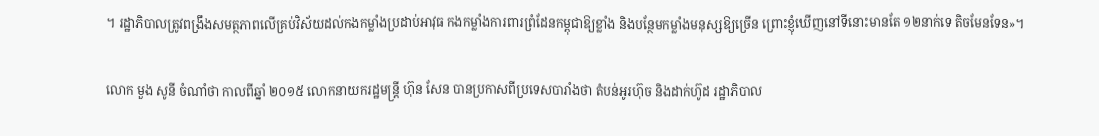។ រដ្ឋាភិបាលត្រូវពង្រឹងសមត្ថភាពលើគ្រប់វិស័យដល់កងកម្លាំងប្រដាប់អាវុធ កងកម្លាំងការពារព្រំដែនកម្ពុជាឱ្យខ្លាំង និងបន្ថែមកម្លាំងមនុស្សឱ្យច្រើន ព្រោះខ្ញុំឃើញនៅទីនោះមានតែ ១២នាក់ទេ តិចមែនទែន»។

លោក មួង សូនី ចំណាំថា កាលពីឆ្នាំ ២០១៥ លោកនាយករដ្ឋមន្ត្រី ហ៊ុន សែន បានប្រកាសពីប្រទេសបារាំងថា តំបន់អូរហ៊ុច និងដាក់ហ៊ូដ រដ្ឋាភិបាល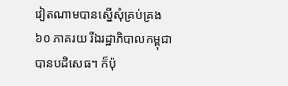វៀតណាមបានស្នើសុំគ្រប់គ្រង ៦០ ភាគរយ រីឯរដ្ឋាភិបាលកម្ពុជាបានបដិសេធ។ ក៏ប៉ុ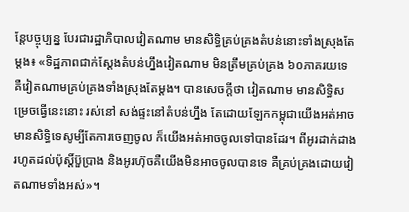ន្តែបច្ចុប្បន្ន បែរជារដ្ឋាភិបាលវៀតណាម មានសិទ្ធិគ្រប់គ្រងតំបន់នោះទាំងស្រុងតែម្ដង៖ «ទិដ្ឋភាពជាក់ស្ដែងតំបន់ហ្នឹងវៀតណាម មិនត្រឹមគ្រប់គ្រង ៦០ភាគរយទេ គឺវៀតណាមគ្រប់គ្រងទាំងស្រុងតែម្ដង។ បានសេចក្ដីថា វៀតណាម មានសិទ្ធិសម្រេចធ្វើនេះនោះ រស់នៅ សង់ផ្ទះនៅតំបន់ហ្នឹង តែដោយឡែកកម្ពុជាយើងអត់អាច មានសិទ្ធិទេសូម្បីតែការចេញចូល ក៏យើងអត់អាចចូលទៅបានដែរ។ ពីអូរដាក់ដាង រហូតដល់ប៉ុស្តិ៍ប៊ួប្រាង និងអូរហ៊ុចគឺយើងមិនអាចចូលបានទេ គឺគ្រប់គ្រងដោយវៀតណាមទាំងអស់»។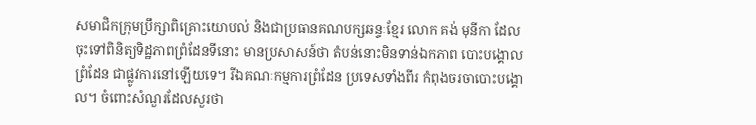សមាជិកក្រុមប្រឹក្សាពិគ្រោះយោបល់ និងជាប្រធានគណបក្សឆន្ទៈខ្មែរ លោក គង់ មុនីកា ដែលចុះទៅពិនិត្យទិដ្ឋភាពព្រំដែនទីនោះ មានប្រសាសន៍ថា តំបន់នោះមិនទាន់ឯកភាព បោះបង្គោលព្រំដែន ជាផ្លូវការនៅឡើយទេ។ រីឯគណៈកម្មការព្រំដែន ប្រទេសទាំងពីរ កំពុងចរចាបោះបង្គោល។ ចំពោះសំណួរដែលសួរថា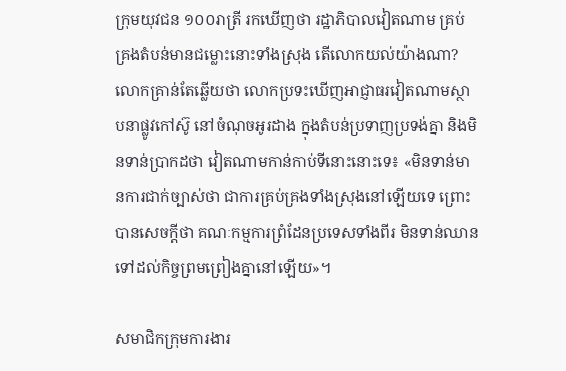ក្រុមយុវជន ១០០រាត្រី រកឃើញថា រដ្ឋាភិបាលវៀតណាម គ្រប់គ្រងតំបន់មានជម្លោះនោះទាំងស្រុង តើលោកយល់យ៉ាងណា? លោកគ្រាន់តែឆ្លើយថា លោកប្រទះឃើញអាជ្ញាធរវៀតណាមស្ថាបនាផ្លូវកៅស៊ូ នៅចំណុចអូរដាង ក្នុងតំបន់ប្រទាញប្រទង់គ្នា និងមិនទាន់ប្រាកដថា វៀតណាមកាន់កាប់ទីនោះនោះទេ៖ «មិនទាន់មានការជាក់ច្បាស់ថា ជាការគ្រប់គ្រងទាំងស្រុងនៅឡើយទេ ព្រោះបានសេចក្ដីថា គណៈកម្មការព្រំដែនប្រទេសទាំងពីរ មិនទាន់ឈានទៅដល់កិច្ចព្រមព្រៀងគ្នានៅឡើយ»។

សមាជិកក្រុមការងារ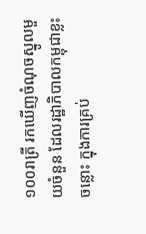១០០រាត្រី រកឃើញចំណុចស្នូលមួយចំនួន ដែលរដ្ឋាភិបាលកម្ពុជាខ្លះចន្លោះ ក្នុងការគ្រប់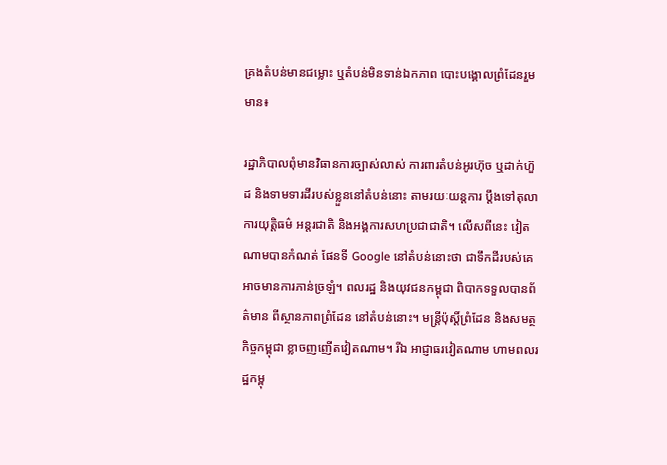គ្រងតំបន់មានជម្លោះ ឬតំបន់មិនទាន់ឯកភាព បោះបង្គោលព្រំដែនរួមមាន៖

រដ្ឋាភិបាលពុំមានវិធានការច្បាស់លាស់ ការពារតំបន់អូរហ៊ុច ឬដាក់ហ៊ួដ និងទាមទារដីរបស់ខ្លួននៅតំបន់នោះ តាមរយៈយន្តការ ប្ដឹងទៅតុលាការយុត្តិធម៌ អន្តរជាតិ និងអង្គការសហប្រជាជាតិ។ លើសពីនេះ វៀតណាមបានកំណត់ ផែនទី Google នៅតំបន់នោះថា ជាទឹកដីរបស់គេ អាចមានការភាន់ច្រឡំ។ ពលរដ្ឋ និងយុវជនកម្ពុជា ពិបាកទទួលបានព័ត៌មាន ពីស្ថានភាពព្រំដែន នៅតំបន់នោះ។ មន្ត្រីប៉ុស្តិ៍ព្រំដែន និងសមត្ថកិច្ចកម្ពុជា ខ្លាចញញើតវៀតណាម។ រីឯ អាជ្ញាធរវៀតណាម ហាមពលរដ្ឋកម្ពុ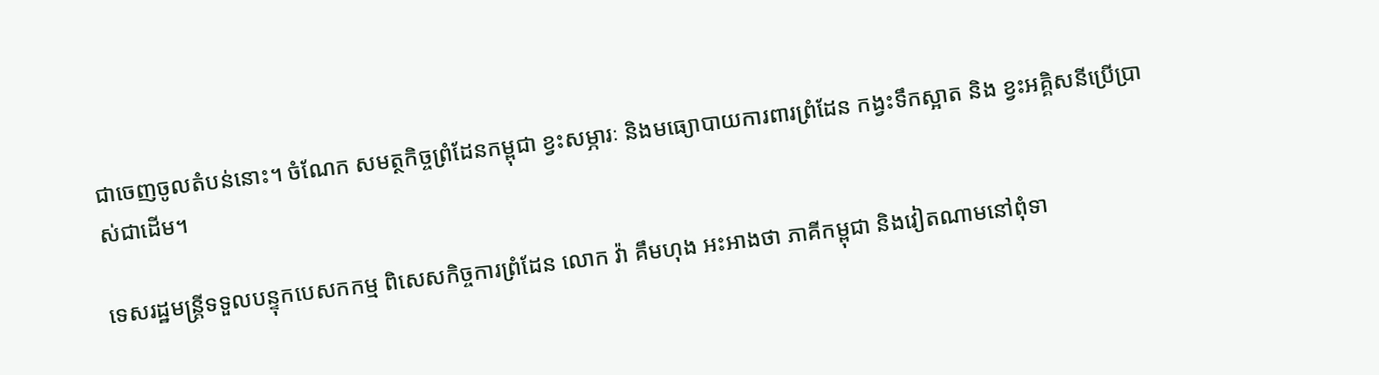ជាចេញចូលតំបន់នោះ។ ចំណែក សមត្ថកិច្ចព្រំដែនកម្ពុជា ខ្វះសម្ភារៈ និងមធ្យោបាយការពារព្រំដែន កង្វះទឹកស្អាត និង ខ្វះអគ្គិសនីប្រើប្រាស់ជាដើម។

ទេសរដ្ឋមន្ត្រីទទួលបន្ទុកបេសកកម្ម ពិសេសកិច្ចការព្រំដែន លោក វ៉ា គឹមហុង អះអាងថា ភាគីកម្ពុជា និងវៀតណាមនៅពុំទា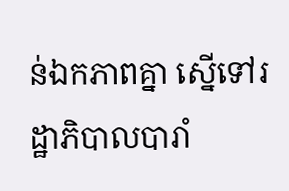ន់ឯកភាពគ្នា ស្នើទៅរដ្ឋាភិបាលបារាំ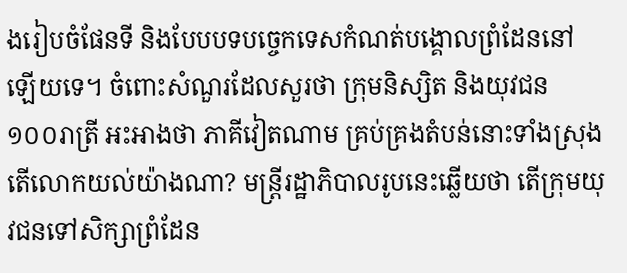ងរៀបចំផែនទី និងបែបបទបច្ចេកទេសកំណត់បង្គោលព្រំដែននៅឡើយទេ។ ចំពោះសំណួរដែលសួរថា ក្រុមនិស្សិត និងយុវជន ១០០រាត្រី អះអាងថា ភាគីវៀតណាម គ្រប់គ្រងតំបន់នោះទាំងស្រុង តើលោកយល់យ៉ាងណា? មន្ត្រីរដ្ឋាភិបាលរូបនេះឆ្លើយថា តើក្រុមយុវជនទៅសិក្សាព្រំដែន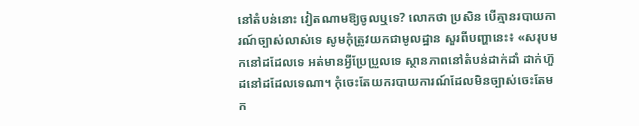នៅតំបន់នោះ វៀតណាមឱ្យចូលឬទេ? លោកថា ប្រសិន បើគ្មានរបាយការណ៍ច្បាស់លាស់ទេ សូមកុំត្រូវយកជាមូលដ្ឋាន សួរពីបញ្ហានេះ៖ «សរុបមកនៅដដែលទេ អត់មានអ្វីប្រែប្រួលទេ ស្ថានភាពនៅតំបន់ដាក់ដាំ ដាក់ហ៊ួដនៅដដែលទេណា។ កុំចេះតែយករបាយការណ៍ដែលមិនច្បាស់ចេះតែមក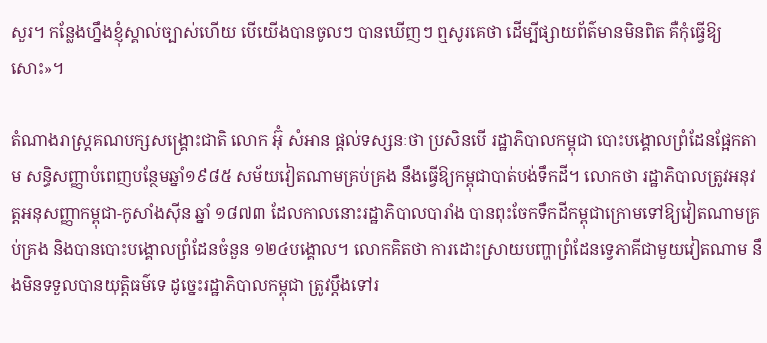សួរ។ កន្លែងហ្នឹងខ្ញុំស្គាល់ច្បាស់ហើយ បើយើងបានចូលៗ បានឃើញៗ ឮសូរគេថា ដើម្បីផ្សាយព័ត៌មានមិនពិត គឺកុំធ្វើឱ្យសោះ»។

តំណាងរាស្ត្រគណបក្សសង្គ្រោះជាតិ លោក អ៊ុំ សំអាន ផ្ដល់ទស្សនៈថា ប្រសិនបើ រដ្ឋាភិបាលកម្ពុជា បោះបង្គោលព្រំដែនផ្អែកតាម សន្ធិសញ្ញាបំពេញបន្ថែមឆ្នាំ១៩៨៥ សម័យវៀតណាមគ្រប់គ្រង នឹងធ្វើឱ្យកម្ពុជាបាត់បង់ទឹកដី។ លោកថា រដ្ឋាភិបាលត្រូវអនុវត្តអនុសញ្ញាកម្ពុជា-កូសាំងស៊ីន ឆ្នាំ ១៨៧៣ ដែលកាលនោះរដ្ឋាភិបាលបារាំង បានពុះចែកទឹកដីកម្ពុជាក្រោមទៅឱ្យវៀតណាមគ្រប់គ្រង និងបានបោះបង្គោលព្រំដែនចំនួន ១២៤បង្គោល។ លោកគិតថា ការដោះស្រាយបញ្ហាព្រំដែនទ្វេភាគីជាមួយវៀតណាម នឹងមិនទទួលបានយុត្តិធម៌ទេ ដូច្នេះរដ្ឋាភិបាលកម្ពុជា ត្រូវប្ដឹងទៅរ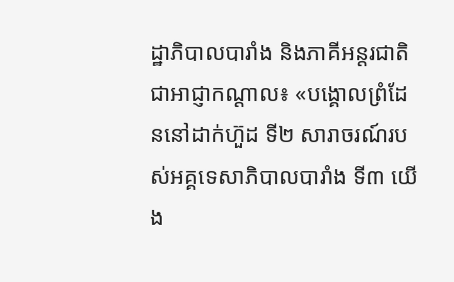ដ្ឋាភិបាលបារាំង និងភាគីអន្តរជាតិជាអាជ្ញាកណ្ដាល៖ «បង្គោលព្រំដែននៅដាក់ហ៊ួដ ទី២ សារាចរណ៍របស់អគ្គទេសាភិបាលបារាំង ទី៣ យើង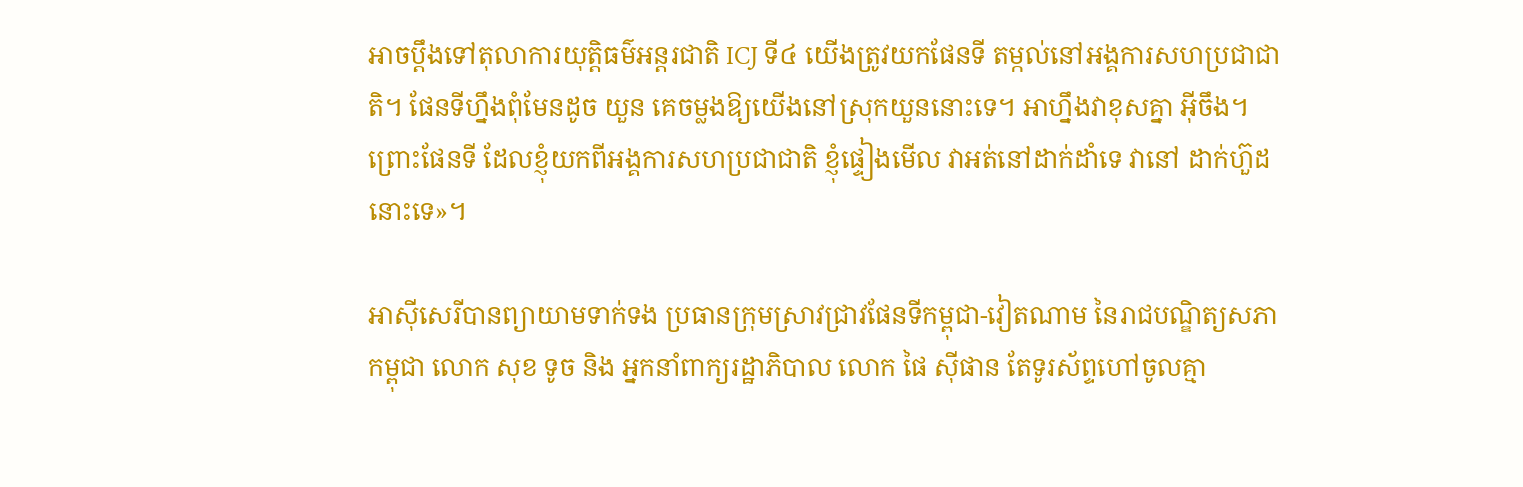អាចប្ដឹងទៅតុលាការយុត្តិធម៌អន្តរជាតិ ICJ ទី៤ យើងត្រូវយកផែនទី តម្កល់នៅអង្គការសហប្រជាជាតិ។ ផែនទីហ្នឹងពុំមែនដូច យួន គេចម្លងឱ្យយើងនៅស្រុកយួននោះទេ។ អាហ្នឹងវាខុសគ្នា អ៊ីចឹង។ ព្រោះផែនទី ដែលខ្ញុំយកពីអង្គការសហប្រជាជាតិ ខ្ញុំផ្ទៀងមើល វាអត់នៅដាក់ដាំទេ វានៅ ដាក់ហ៊ួដនោះទេ»។

អាស៊ីសេរីបានព្យាយាមទាក់ទង ប្រធានក្រុមស្រាវជ្រាវផែនទីកម្ពុជា-វៀតណាម នៃរាជបណ្ឌិត្យសភាកម្ពុជា លោក សុខ ទូច និង អ្នកនាំពាក្យរដ្ឋាភិបាល លោក ផៃ ស៊ីផាន តែទូរស័ព្ទហៅចូលគ្មា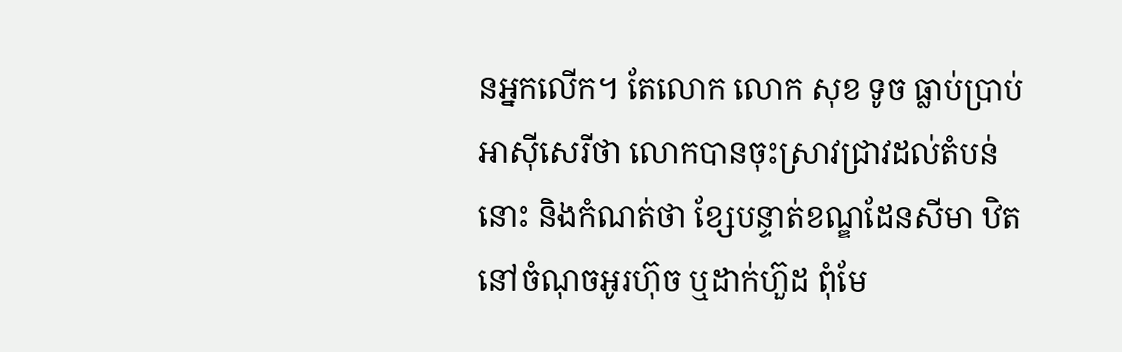នអ្នកលើក។ តែលោក លោក សុខ ទូច ធ្លាប់ប្រាប់អាស៊ីសេរីថា លោកបានចុះស្រាវជ្រាវដល់តំបន់នោះ និងកំណត់ថា ខ្សែបន្ទាត់ខណ្ឌដែនសីមា ឋិតនៅចំណុចអូរហ៊ុច ឬដាក់ហ៊ួដ ពុំមែ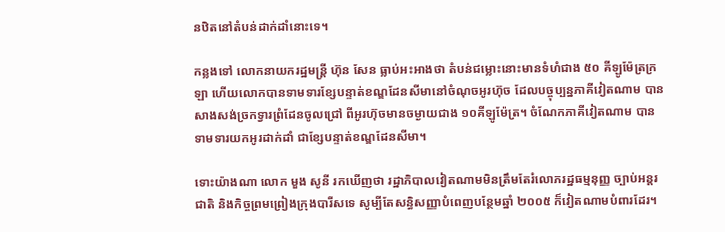នឋិតនៅតំបន់ដាក់ដាំនោះទេ។

កន្លងទៅ លោកនាយករដ្ឋមន្ត្រី ហ៊ុន សែន ធ្លាប់អះអាងថា តំបន់ជម្លោះនោះមានទំហំជាង ៥០ គីឡូម៉ែត្រក្រឡា ហើយលោកបានទាមទារខ្សែបន្ទាត់ខណ្ឌដែនសីមានៅចំណុចអូរហ៊ុច ដែលបច្ចុប្បន្នភាគីវៀតណាម បានសាងសង់ច្រកទ្វារព្រំដែនចូលជ្រៅ ពីអូរហ៊ុចមានចម្ងាយជាង ១០គីឡូម៉ែត្រ។ ចំណែកភាគីវៀតណាម បានទាមទារយកអូរដាក់ដាំ ជាខ្សែបន្ទាត់ខណ្ឌដែនសីមា។

ទោះយ៉ាងណា លោក មួង សូនី រកឃើញថា រដ្ឋាភិបាលវៀតណាមមិនត្រឹមតែរំលោភរដ្ឋធម្មនុញ្ញ ច្បាប់អន្តរជាតិ និងកិច្ចព្រមព្រៀងក្រុងបារីសទេ សូម្បីតែសន្ធិសញ្ញាបំពេញបន្ថែមឆ្នាំ ២០០៥ ក៏វៀតណាមបំពារដែរ។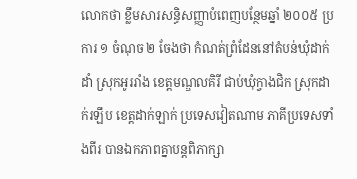លោកថា ខ្លឹមសារសន្ធិសញ្ញាបំពេញបន្ថែមឆ្នាំ ២០០៥ ប្រការ ១ ចំណុច ២ ចែងថា កំណត់ព្រំដែននៅតំបន់ឃុំដាក់ដាំ ស្រុកអូររាំង ខេត្តមណ្ឌលគិរី ជាប់ឃុំក្វាងជិក ស្រុកដាក់រឡឹប ខេត្តដាក់ឡាក់ ប្រទេសវៀតណាម ភាគីប្រទេសទាំងពីរ បានឯកភាពគ្នាបន្តពិភាក្សា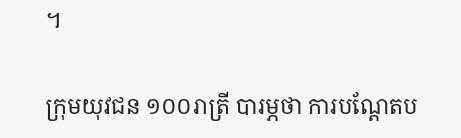។

ក្រុមយុវជន ១០០រាត្រី បារម្ភថា ការបណ្ដែតប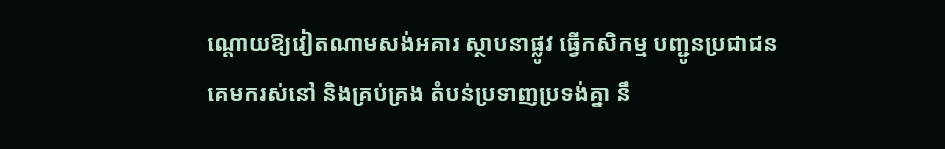ណ្ដោយឱ្យវៀតណាមសង់អគារ ស្ថាបនាផ្លូវ ធ្វើកសិកម្ម បញ្ជូនប្រជាជនគេមករស់នៅ និងគ្រប់គ្រង តំបន់ប្រទាញប្រទង់គ្នា នឹ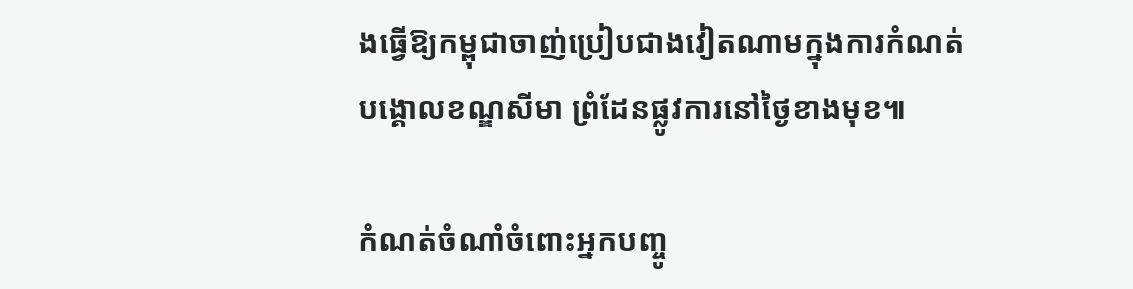ងធ្វើឱ្យកម្ពុជាចាញ់ប្រៀបជាងវៀតណាមក្នុងការកំណត់បង្គោលខណ្ឌសីមា ព្រំដែនផ្លូវការនៅថ្ងៃខាងមុខ៕

កំណត់ចំណាំចំពោះអ្នកបញ្ចូ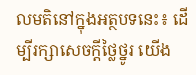លមតិនៅក្នុងអត្ថបទនេះ៖ ដើម្បីរក្សាសេចក្ដីថ្លៃថ្នូរ យើង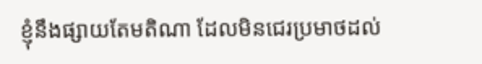ខ្ញុំនឹងផ្សាយតែមតិណា ដែលមិនជេរប្រមាថដល់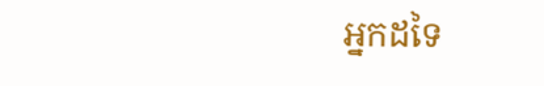អ្នកដទៃ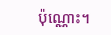ប៉ុណ្ណោះ។